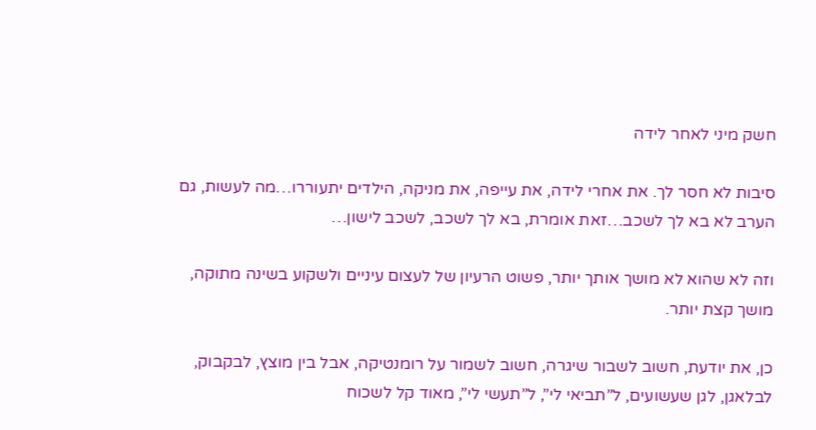חשק מיני לאחר לידה

סיבות לא חסר לך. את אחרי לידה, את עייפה, את מניקה, הילדים יתעוררו…מה לעשות, גם הערב לא בא לך לשכב…זאת אומרת, בא לך לשכב, לשכב לישון…

וזה לא שהוא לא מושך אותך יותר, פשוט הרעיון של לעצום עיניים ולשקוע בשינה מתוקה, מושך קצת יותר.

כן, את יודעת, חשוב לשבור שיגרה, חשוב לשמור על רומנטיקה, אבל בין מוצץ, לבקבוק, לבלאגן, לגן שעשועים, ל”תביאי לי”, ל”תעשי לי”, מאוד קל לשכוח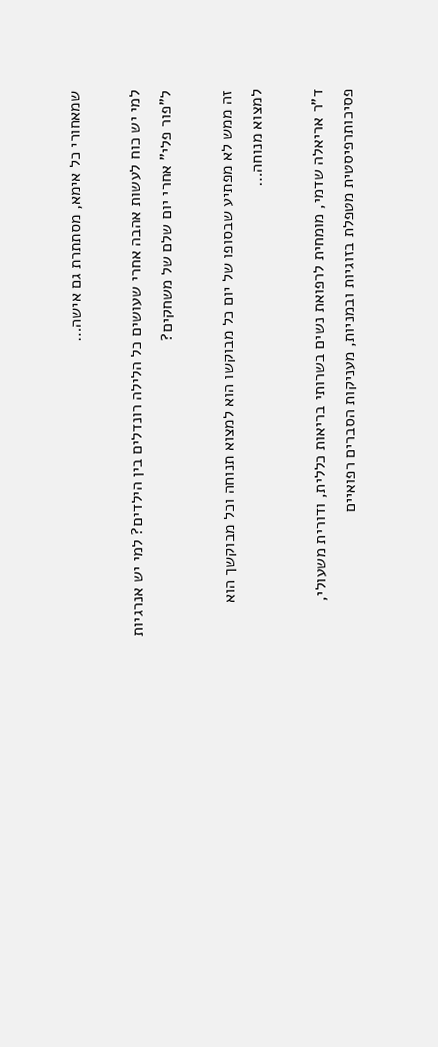שמאחורי כל אימא, מסתתרת גם אישה…

למי יש כוח לעשות אהבה אחרי שעושים כל הלילה רונדלים בין הילדים? למי יש אנרגיות ל”פור פלי” אחרי יום שלם של משחקים?

זה ממש לא מפתיע שבסופו של יום כל מבוקשו הוא למצוא תנוחה וכל מבוקשך הוא למצוא מנוחה…

ד”ר אריאלה שדמי, מומחית לרפואת נשים בשרותי בריאות כללית, ודורית משעולי, פסיכותרפיסטית מטפלת בזוגיות ובמניות, מעניקות הסברים רפואיים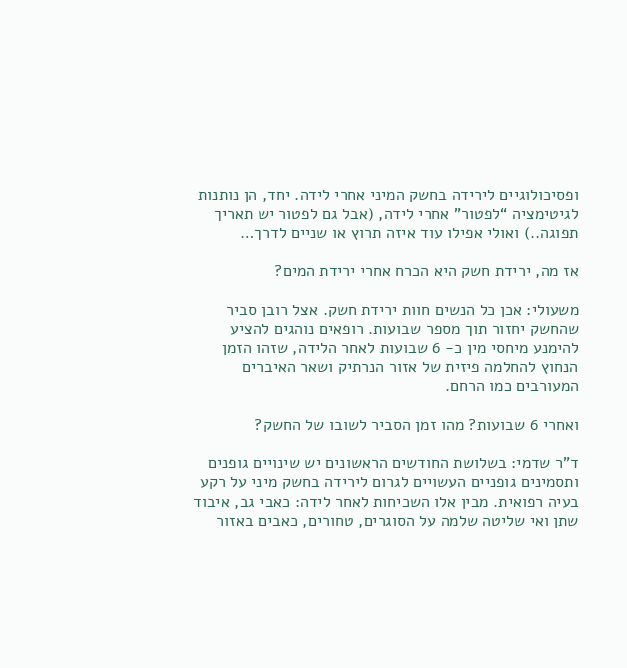ופסיכולוגיים לירידה בחשק המיני אחרי לידה. יחד, הן נותנות לגיטימציה “לפטור” אחרי לידה, (אבל גם לפטור יש תאריך תפוגה..) ואולי אפילו עוד איזה תרוץ או שניים לדרך…

אז מה, ירידת חשק היא הכרח אחרי ירידת המים?

משעולי: אכן כל הנשים חוות ירידת חשק. אצל רובן סביר שהחשק יחזור תוך מספר שבועות. רופאים נוהגים להציע להימנע מיחסי מין כ- 6 שבועות לאחר הלידה, שזהו הזמן הנחוץ להחלמה פיזית של אזור הנרתיק ושאר האיברים המעורבים כמו הרחם.

ואחרי 6 שבועות? מהו זמן הסביר לשובו של החשק?

ד”ר שדמי: בשלושת החודשים הראשונים יש שינויים גופנים ותסמינים גופניים העשויים לגרום לירידה בחשק מיני על רקע בעיה רפואית. מבין אלו השכיחות לאחר לידה: כאבי גב, איבוד שתן ואי שליטה שלמה על הסוגרים, טחורים, כאבים באזור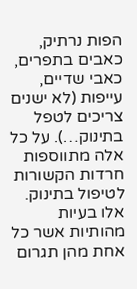הפות נרתיק, כאבים בתפרים, כאבי שדיים, עייפות (לא ישנים צריכים לטפל בתינוק…). על כל אלה מתווספות חרדות הקשורות לטיפול בתינוק. אלו בעיות מהותיות אשר כל אחת מהן תגרום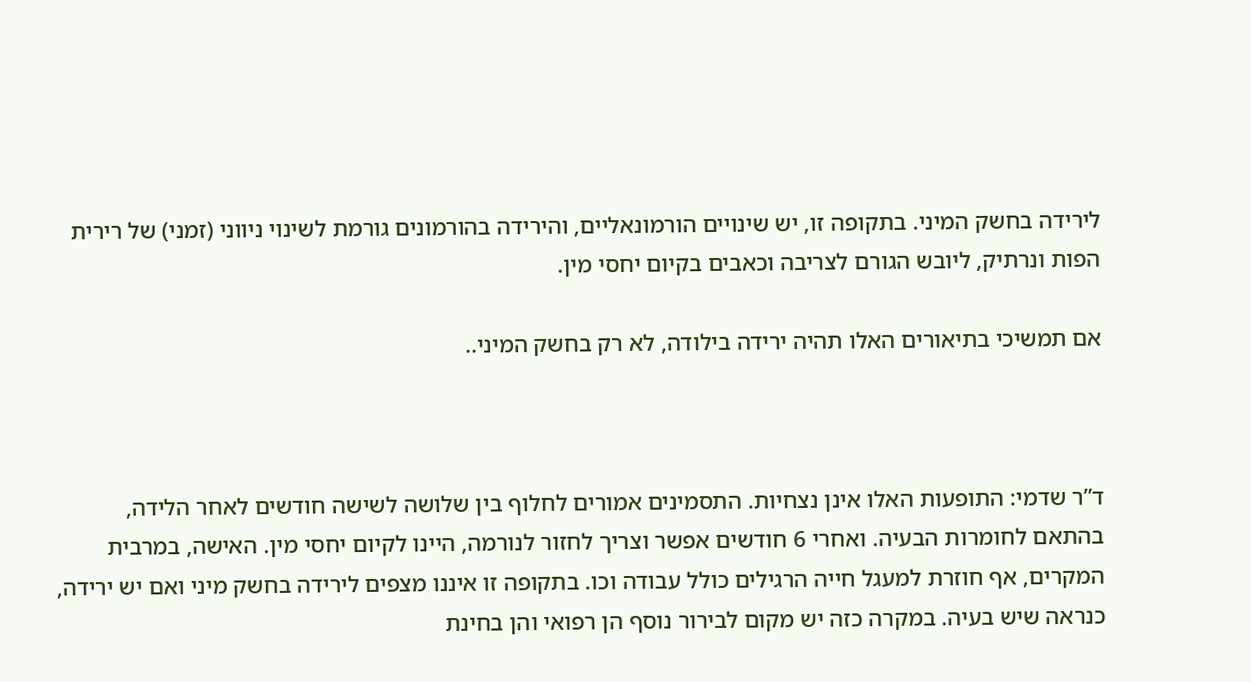לירידה בחשק המיני. בתקופה זו, יש שינויים הורמונאליים, והירידה בהורמונים גורמת לשינוי ניווני (זמני) של רירית הפות ונרתיק, ליובש הגורם לצריבה וכאבים בקיום יחסי מין.

אם תמשיכי בתיאורים האלו תהיה ירידה בילודה, לא רק בחשק המיני..



ד”ר שדמי: התופעות האלו אינן נצחיות. התסמינים אמורים לחלוף בין שלושה לשישה חודשים לאחר הלידה, בהתאם לחומרות הבעיה. ואחרי 6 חודשים אפשר וצריך לחזור לנורמה, היינו לקיום יחסי מין. האישה, במרבית המקרים, אף חוזרת למעגל חייה הרגילים כולל עבודה וכו. בתקופה זו איננו מצפים לירידה בחשק מיני ואם יש ירידה, כנראה שיש בעיה. במקרה כזה יש מקום לבירור נוסף הן רפואי והן בחינת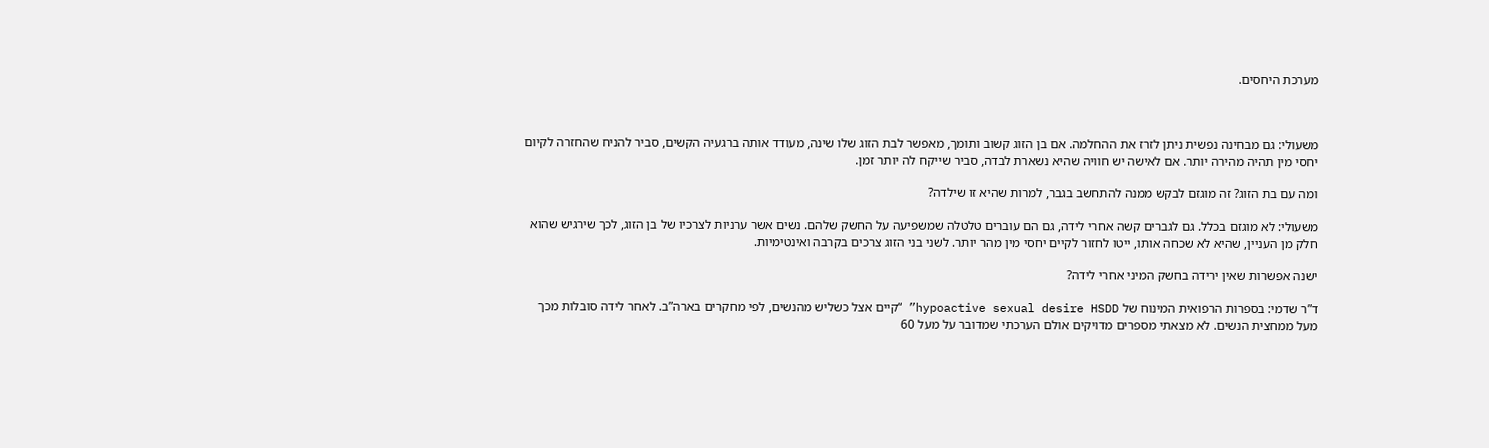מערכת היחסים.



משעולי: גם מבחינה נפשית ניתן לזרז את ההחלמה. אם בן הזוג קשוב ותומך, מאפשר לבת הזוג שלו שינה, מעודד אותה ברגעיה הקשים, סביר להניח שהחזרה לקיום יחסי מין תהיה מהירה יותר. אם לאישה יש חוויה שהיא נשארת לבדה, סביר שייקח לה יותר זמן.

ומה עם בת הזוג? זה מוגזם לבקש ממנה להתחשב בגבר, למרות שהיא זו שילדה?

משעולי: לא מוגזם בכלל. גם לגברים קשה אחרי לידה, גם הם עוברים טלטלה שמשפיעה על החשק שלהם. נשים אשר ערניות לצרכיו של בן הזוג, לכך שירגיש שהוא חלק מן העניין, שהיא לא שכחה אותו, ייטו לחזור לקיים יחסי מין מהר יותר. לשני בני הזוג צרכים בקרבה ואינטימיות.

ישנה אפשרות שאין ירידה בחשק המיני אחרי לידה?

ד”ר שדמי: בספרות הרפואית המינוח של hypoactive sexual desire HSDD” “קיים אצל כשליש מהנשים, לפי מחקרים בארה”ב. לאחר לידה סובלות מכך מעל ממחצית הנשים. לא מצאתי מספרים מדויקים אולם הערכתי שמדובר על מעל 60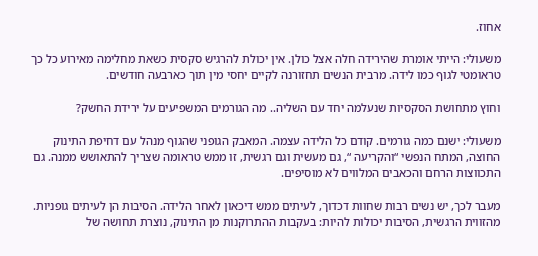אחוז.

משעולי: הייתי אומרת שהירידה חלה אצל כולן. אין יכולת להרגיש סקסית כשאת מחלימה מאירוע כל כך טראומטי לגוף כמו לידה. מרבית הנשים תחזורנה לקיים יחסי מין תוך כארבעה חודשים.

וחוץ מתחושת הסקסיות שנעלמה יחד עם השליה.. מה הגורמים המשפיעים על ירידת החשק?

משעולי: ישנם כמה גורמים. קודם כל הלידה עצמה. המאבק הגופני שהגוף מנהל עם דחיפת התינוק החוצה, המתח הנפשי “והקריעה “, גם מעשית וגם רגשית, זו ממש טראומה שצריך להתאושש ממנה. גם התכווצות הרחם והכאבים המלווים לא מוסיפים.

מעבר לכך, יש נשים רבות שחוות דכדוך, לעיתים ממש דיכאון לאחר הלידה. הסיבות הן לעיתים גופניות. מהזווית הרגשית, הסיבות יכולות להיות: בעקבות ההתרוקנות מן התינוק, נוצרת תחושה של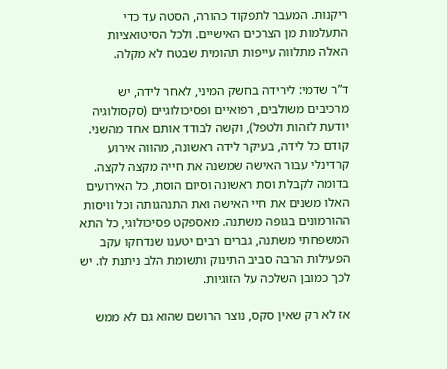ריקנות. המעבר לתפקוד כהורה, הסטה עד כדי התעלמות מן הצרכים האישיים. ולכל הסיטואציות האלה מתלווה עייפות תהומית שבטח לא מקלה.

ד”ר שדמי: לירידה בחשק המיני, לאחר לידה, יש מרכיבים משולבים, רפואיים ופסיכולוגיים (סקסולוגיה יודעת לזהות ולטפל), וקשה לבודד אותם אחד מהשני. קודם כל לידה, בעיקר לידה ראשונה, מהווה אירוע קרדינלי עבור האישה שמשנה את חייה מקצה לקצה. בדומה לקבלת וסת ראשונה וסיום הוסת, כל האירועים האלו משנים את חיי האישה ואת התנהגותה וכל וויסות ההורמונים בגופה משתנה. מאספקט פסיכולוגי, כל התא המשפחתי משתנה, גברים רבים יטענו שנדחקו עקב הפעילות הרבה סביב התינוק ותשומת הלב ניתנת לו. יש לכך כמובן השלכה על הזוגיות.

אז לא רק שאין סקס, נוצר הרושם שהוא גם לא ממש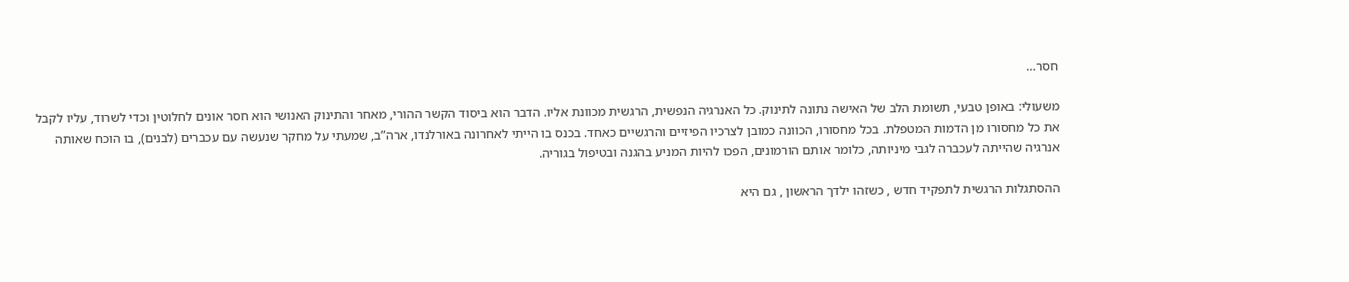חסר…

משעולי: באופן טבעי, תשומת הלב של האישה נתונה לתינוק. כל האנרגיה הנפשית, הרגשית מכוונת אליו. הדבר הוא ביסוד הקשר ההורי, מאחר והתינוק האנושי הוא חסר אונים לחלוטין וכדי לשרוד, עליו לקבל את כל מחסורו מן הדמות המטפלת. בכל מחסורו, הכוונה כמובן לצרכיו הפיזיים והרגשיים כאחד. בכנס בו הייתי לאחרונה באורלנדו, ארה”ב, שמעתי על מחקר שנעשה עם עכברים (לבנים), בו הוכח שאותה אנרגיה שהייתה לעכברה לגבי מיניותה, כלומר אותם הורמונים, הפכו להיות המניע בהגנה ובטיפול בגוריה.

ההסתגלות הרגשית לתפקיד חדש , כשזהו ילדך הראשון , גם היא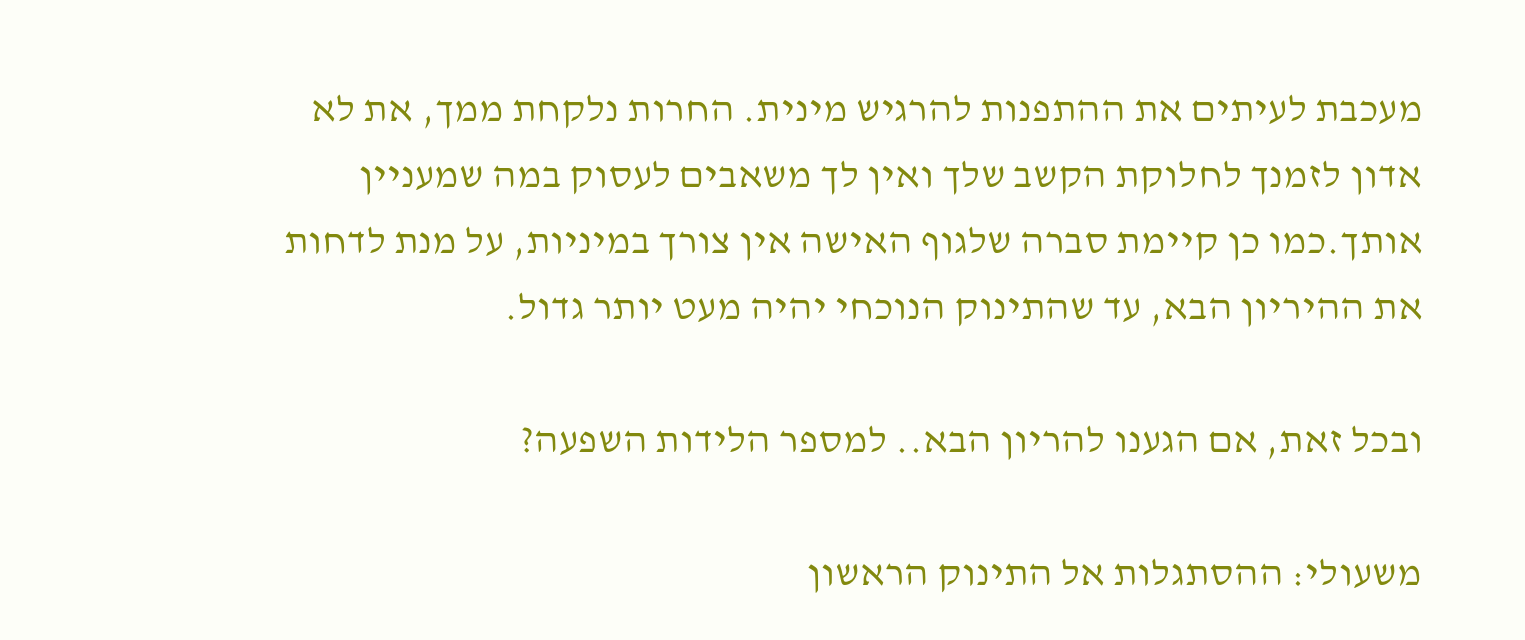מעכבת לעיתים את ההתפנות להרגיש מינית. החרות נלקחת ממך, את לא אדון לזמנך לחלוקת הקשב שלך ואין לך משאבים לעסוק במה שמעניין אותך.כמו כן קיימת סברה שלגוף האישה אין צורך במיניות, על מנת לדחות את ההיריון הבא, עד שהתינוק הנוכחי יהיה מעט יותר גדול.

ובכל זאת, אם הגענו להריון הבא.. למספר הלידות השפעה?

משעולי: ההסתגלות אל התינוק הראשון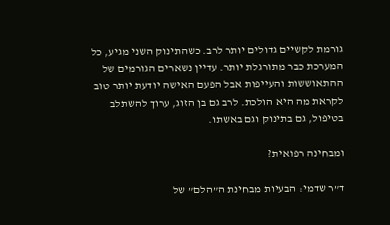גורמת לקשיים גדולים יותר לרב. כשהתינוק השני מגיע, כל המערכת כבר מתורגלת יותר. עדיין נשארים הגורמים של ההתאוששות והעייפות אבל הפעם האישה יודעת יותר טוב לקראת מה היא הולכת. לרב גם בן הזוג, ערוך להשתלב בטיפול, גם בתינוק וגם באשתו.

ומבחינה רפואית?

ד”ר שדמי: הבעיות מבחינת ה”הלם” של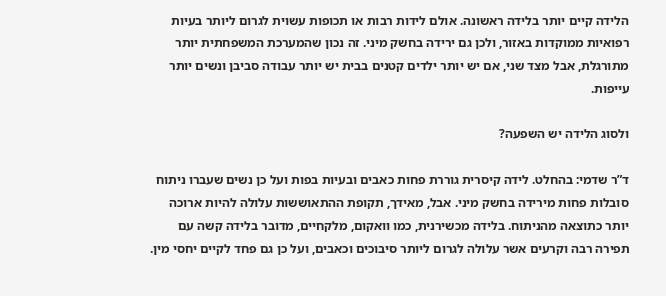הלידה קיים יותר בלידה ראשונה. אולם לידות רבות או תכופות עשוית לגרום ליותר בעיות רפואיות ממוקדות באזור, ולכן גם ירידה בחשק מיני. זה נכון שהמערכת המשפחתית יותר מתורגלת, אבל מצד שני, אם יש יותר ילדים קטנים בבית יש יותר עבודה סביבן ונשים יותר עייפות.

ולסוג הלידה יש השפעה?

ד”ר שדמי: בהחלט. לידה קיסרית גוררת פחות כאבים ובעיות בפות ועל כן נשים שעברו ניתוח סובלות פחות מירידה בחשק מיני. אבל, מאידך, תקופת ההתאוששות עלולה להיות ארוכה יותר כתוצאה מהניתוח. בלידה מכשירנית, כמו וואקום, מלקחיים, מדובר בלידה קשה עם תפירה רבה וקרעים אשר עלולה לגרום ליותר סיבוכים וכאבים, ועל כן גם פחד לקיים יחסי מין.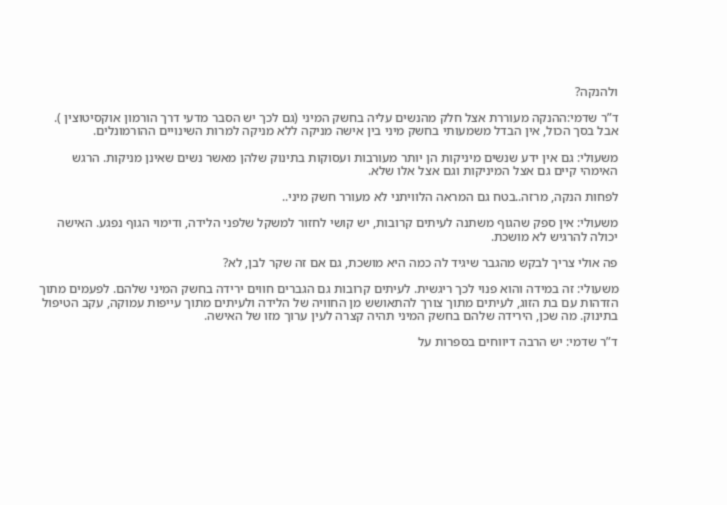ולהנקה?

ד”ר שדמי:ההנקה מעוררת אצל חלק מהנשים עליה בחשק המיני (גם לכך יש הסבר מדעי דרך הורמון אוקסיטוצין ). אבל בסך הכול, אין הבדל משמעותי בחשק מיני בין אישה מניקה ללא מניקה למרות השינויים ההורמונלים.

משעולי: גם אין ידע שנשים מיניקות הן יותר מעורבות ועסוקות בתינוק שלהן מאשר נשים שאינן מניקות. הרגש האימהי קיים גם אצל המיניקות וגם אצל אלו שלא.

לפחות הנקה, מרזה..בטח גם המראה הלוויתני לא מעורר חשק מיני..

משעולי: אין ספק שהגוף משתנה לעיתים קרובות, יש קושי לחזור למשקל שלפני הלידה, ודימוי הגוף נפגע. האישה יכולה להרגיש לא מושכת.

פה אולי צריך לבקש מהגבר שיגיד לה כמה היא מושכת, גם אם זה שקר לבן, לא?

משעולי: זה במידה והוא פנוי לכך ריגשית. לעיתים קרובות גם הגברים חווים ירידה בחשק המיני שלהם. לפעמים מתוך הזדהות עם בת הזוג, לעיתים מתוך צורך להתאושש מן החוויה של הלידה ולעיתים מתוך עייפות עמוקה, עקב הטיפול בתינוק. מה שכן, הירידה שלהם בחשק המיני תהיה קצרה לעין ערוך מזו של האישה.

ד”ר שדמי: יש הרבה דיווחים בספרות על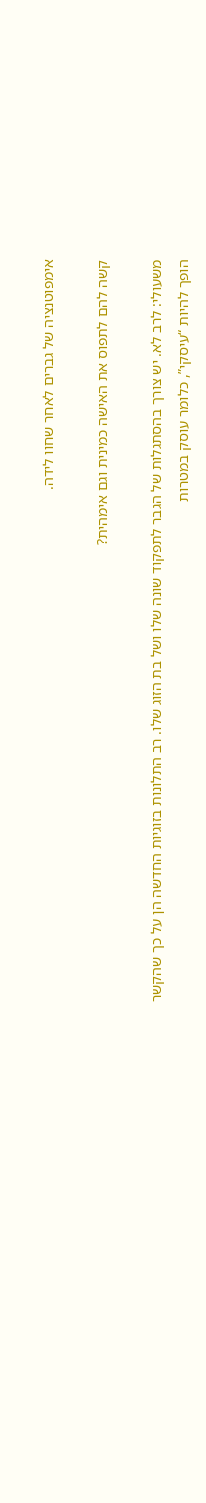אימפוטנציה של גברים לאחר שחוו לידה.

קשה להם לתפוס את האישה כמינית וגם אימהית?

משעולי: לרב לא. יש צורך בהסתגלות של הגבר לתפקוד שונה שלו ושל בת הזוג שלו. רב התלונות בזוגיות החדשה הן על כך שהקשר הופך להיות “עיסקי”, כלומר עוסק במטרות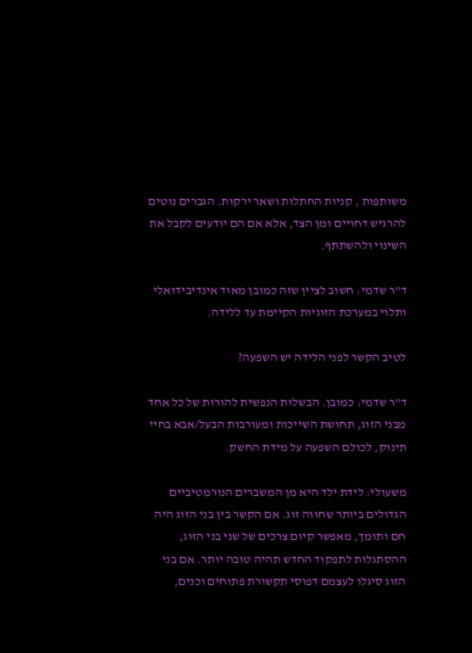משותפות , קניות החתלות ושאר ירקות. הגברים נוטים להרגיש דחויים ומן הצד, אלא אם הם יודעים לקבל את השינוי ולהשתתף.

ד”ר שדמי: חשוב לציין שזה כמובן מאוד אינדיבידואלי ותלוי במערכת הזוגיות הקיימת עד ללידה.

לטיב הקשר לפני הלידה יש השפעה?

ד”ר שדמי: כמובן. הבשלות הנפשית להורות של כל אחד מבני הזוג, תחושת השייכות ומעורבות הבעל/אבא בחיי תינוק, לכולם השפעה על מידת החשק.

משעולי: לידת ילד היא מן המשברים הנורמטיביים הגדולים ביותר שחווה זוג. אם הקשר בין בני הזוג היה חם ותומך, מאפשר קיום צרכים של שני בני הזוג, ההסתגלות לתפקוד החדש תהיה טובה יותר. אם בני הזוג סיגלו לעצמם דפוסי תקשורת פתוחים וכנים,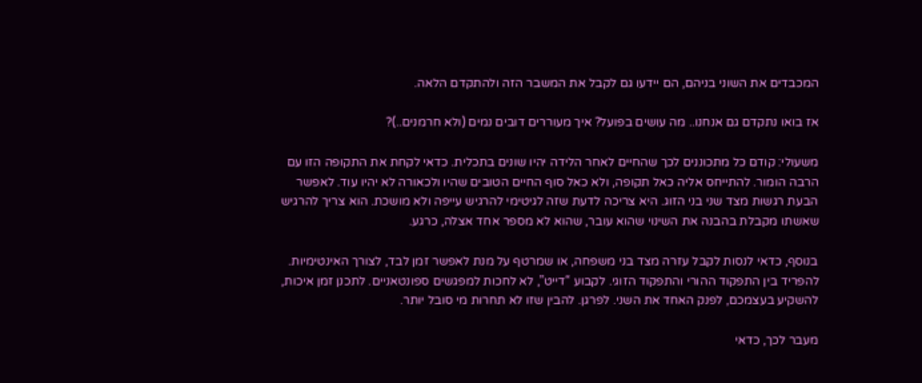המכבדים את השוני בניהם, הם יידעו גם לקבל את המשבר הזה ולהתקדם הלאה.

אז בואו נתקדם גם אנחנו.. מה עושים בפועל? איך מעוררים דובים נמים (ולא חרמנים..)?

משעולי: קודם כל מתכוננים לכך שהחיים לאחר הלידה יהיו שונים בתכלית. כדאי לקחת את התקופה הזו עם הרבה הומור. להתייחס אליה כאל תקופה, ולא כאל סוף החיים הטובים שהיו ולכאורה לא יהיו עוד. לאפשר הבעת רגשות מצד שני בני הזוג. היא צריכה לדעת שזה לגיטימי להרגיש עייפה ולא מושכת. הוא צריך להרגיש שאשתו מקבלת בהבנה את השינוי שהוא עובר, שהוא לא מספר אחד אצלה, כרגע.

בנוסף, כדאי לנסות לקבל עזרה מצד בני משפחה, או שמרטף על מנת לאפשר זמן לבד, לצורך האינטימיות. להפריד בין התפקוד ההורי והתפקוד הזוגי. לקבוע “דייט”, לא לחכות למפגשים ספונטאניים. לתכנן זמן איכות, להשקיע בעצמכם, לפנק האחד את השני. לפרגן. להבין שזו לא תחרות מי סובל יותר.

מעבר לכך, כדאי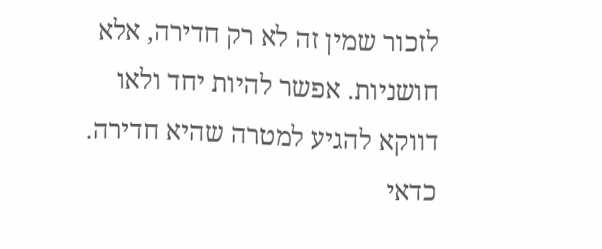לזכור שמין זה לא רק חדירה, אלא חושניות. אפשר להיות יחד ולאו דווקא להגיע למטרה שהיא חדירה. כדאי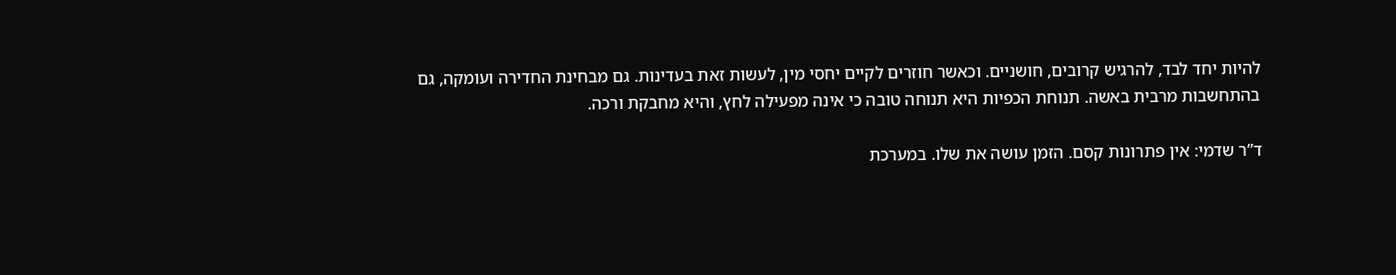להיות יחד לבד, להרגיש קרובים, חושניים. וכאשר חוזרים לקיים יחסי מין, לעשות זאת בעדינות. גם מבחינת החדירה ועומקה, גם בהתחשבות מרבית באשה. תנוחת הכפיות היא תנוחה טובה כי אינה מפעילה לחץ, והיא מחבקת ורכה.

ד”ר שדמי: אין פתרונות קסם. הזמן עושה את שלו. במערכת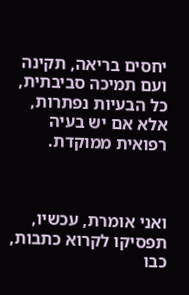יחסים בריאה, תקינה ועם תמיכה סביבתית, כל הבעיות נפתרות, אלא אם יש בעיה רפואית ממוקדת.



ואני אומרת, עכשיו, תפסיקו לקרוא כתבות, כבו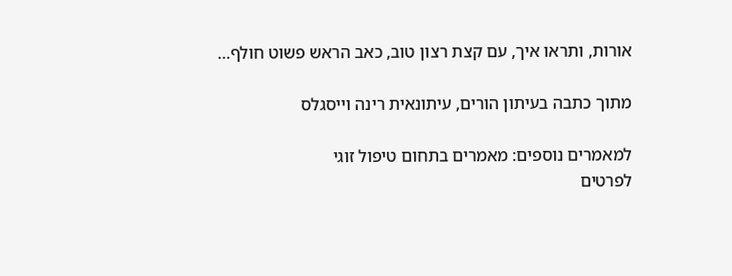אורות, ותראו איך, עם קצת רצון טוב, כאב הראש פשוט חולף…

מתוך כתבה בעיתון הורים, עיתונאית רינה וייסגלס

למאמרים נוספים: מאמרים בתחום טיפול זוגי
לפרטים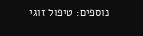נוספים: טיפול זוגי